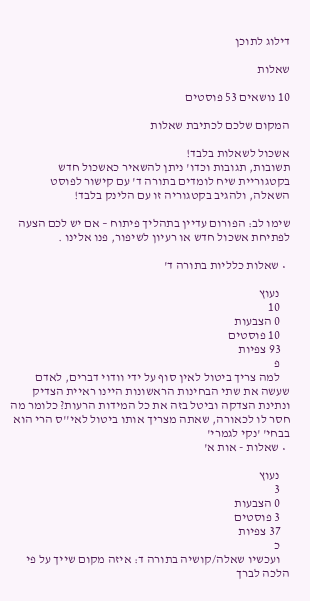דילוג לתוכן

שאלות

10 נושאים 53 פוסטים

המקום שלכם לכתיבת שאלות

אשכול לשאלות בלבד!
תשובות, תגובות וכדו' ניתן להשאיר כאשכול חדש בקטגוריית שיח לומדים בתורה ד' עם קישור לפוסט השאלה, ולהגיב בקטגוריה זו עם הלינק בלבד!

שימו לב: הפורום עדיין בתהליך פיתוח – אם יש לכם הצעה לפתיחת אשכול חדש או רעיון לשיפור, פנו אלינו .

  • שאלות כלליות בתורה ד'

    נעוץ
    10
    0 הצבעות
    10 פוסטים
    93 צפיות
    פ
    למה צריך ביטול לאין סוף על ידי וודוי דברים, לאדם שעשה את שתי הבחינות הראשונות היינו ראיית הצדיק ונתינת הצדקה וביטל בזה את כל המידות הרעות? כלומר מה חסר לו לכאורה, שאתה מצריך אותו ביטול לאי''ס הרי הוא בבחי' 'נקי לגמרי'
  • שאלות - אות א'

    נעוץ
    3
    0 הצבעות
    3 פוסטים
    37 צפיות
    כ
    ועכשיו שאלה/קושיה בתורה ד: איזה מקום שייך על פי הלכה לברך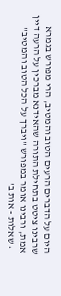היום על הדברים הרעים הטוב והמטיב, הרי מפורש בגמרא שרבינו ציטט בתחילת התורה שהאידנא מברכין על הרעה דיין אמת, ורבינו אומר במפורש "ויברך על הכל הטוב והמטיב"
  • שאלות - אות ב'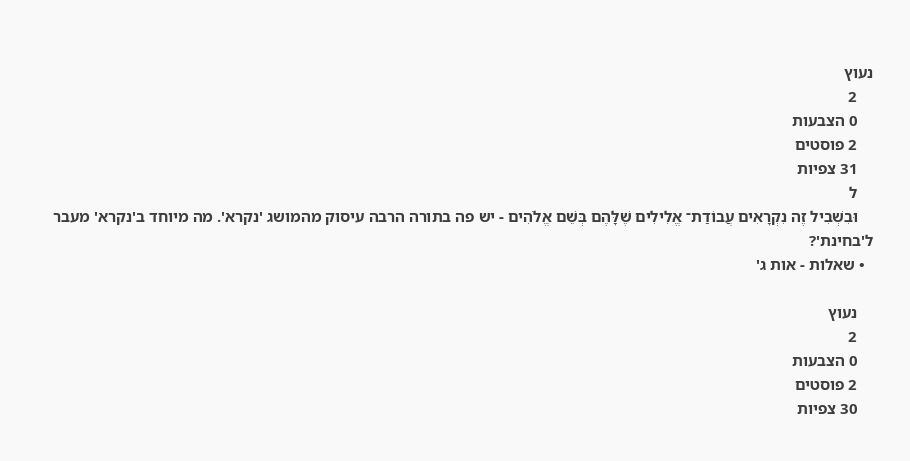נעוץ
    2
    0 הצבעות
    2 פוסטים
    31 צפיות
    ל
    וּבִשְׁבִיל זֶה נִקְרָאִים עֲבוֹדַת־ אֱלִילִים שֶׁלָּהֶם בְּשֵׁם אֱלֹהִים - יש פה בתורה הרבה עיסוק מהמושג 'נקרא'. מה מיוחד ב'נקרא' מעבר ל'בחינת'?
  • שאלות - אות ג'

    נעוץ
    2
    0 הצבעות
    2 פוסטים
    30 צפיות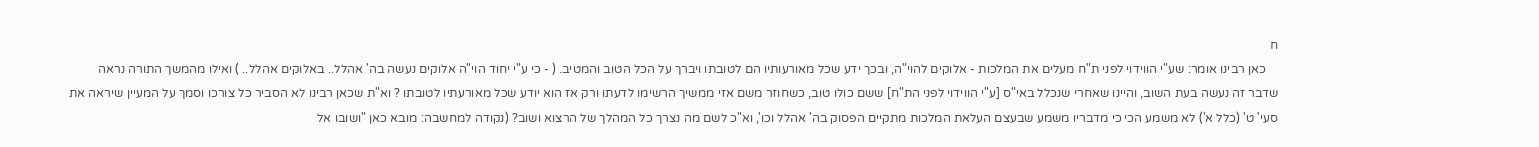ח
    כאן רבינו אומר: שע"י הווידוי לפני ת"ח מעלים את המלכות - אלוקים להוי"ה, ובכך ידע שכל מאורעותיו הם לטובתו ויברך על הכל הטוב והמטיב. ( - כי ע"י יחוד הוי"ה אלוקים נעשה בה' אהלל.. באלוקים אהלל.. ) ואילו מהמשך התורה נראה שדבר זה נעשה בעת השוב, והיינו שאחרי שנכלל באי"ס [ע"י הווידוי לפני הת"ח] ששם כולו טוב, כשחוזר משם אזי ממשיך הרשימו לדעתו ורק אז הוא יודע שכל מאורעתיו לטובתו ? וא"ת שכאן רבינו לא הסביר כל צורכו וסמך על המעיין שיראה את סעי' ט' (כלל א') לא משמע הכי כי מדבריו משמע שבעצם העלאת המלכות מתקיים הפסוק בה' אהלל וכו', וא"כ לשם מה נצרך כל המהלך של הרצוא ושוב? (נקודה למחשבה: מובא כאן "ושובו אל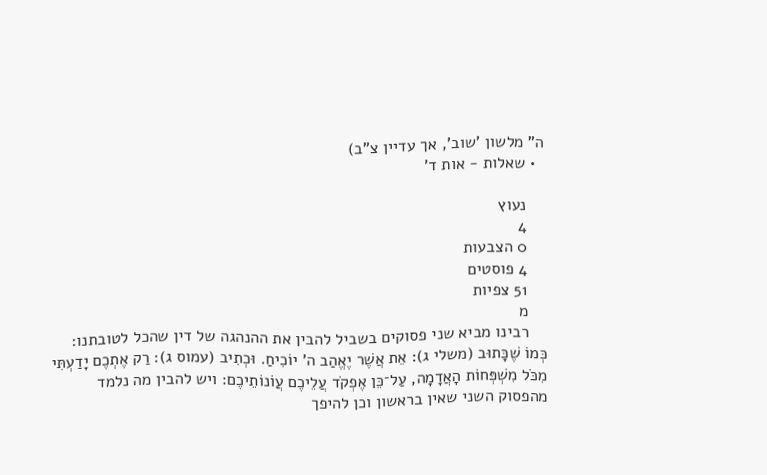ה" מלשון 'שוב', אך עדיין צ"ב)
  • שאלות - אות ד'

    נעוץ
    4
    0 הצבעות
    4 פוסטים
    51 צפיות
    מ
    רבינו מביא שני פסוקים בשביל להבין את ההנהגה של דין שהכל לטובתנו: כְּמוֹ שֶׁכָּתוּב (משלי ג): אֵת אֲשֶׁר יֶאֱהַב ה’ יוֹכִיחַ. וּכְתִיב (עמוס ג): רַק אֶתְכֶם יָדַעְתִּי מִכֹּל מִשְׁפְּחוֹת הָאֲדָמָה, עַל־כֵּן אֶפְקֹד עֲלֵיכֶם עֲוֹנוֹתֵיכֶם: ויש להבין מה נלמד מהפסוק השני שאין בראשון וכן להיפך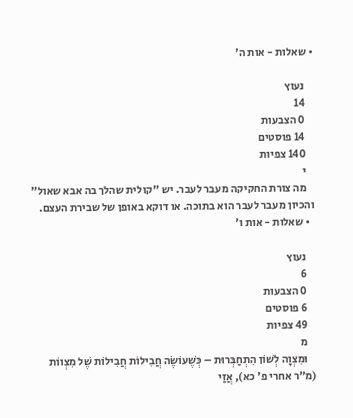• שאלות - אות ה'

    נעוץ
    14
    0 הצבעות
    14 פוסטים
    140 צפיות
    י
    מה צורת החקיקה מעבר לעבר. יש "קולית שהלך בה אבא שאול" והכיון מעבר לעבר הוא בתוכה. או דוקא באופן של שבירת העצם.
  • שאלות - אות ו'

    נעוץ
    6
    0 הצבעות
    6 פוסטים
    49 צפיות
    מ
    וּמִצְוָה לְשׁוֹן הִתְחַבְּרוּת – כְּשֶׁעוֹשֶׂה חֲבִילוֹת חֲבִילוֹת שֶׁל מִצְווֹת (מ"ר אחרי פ' כא), אֲזַי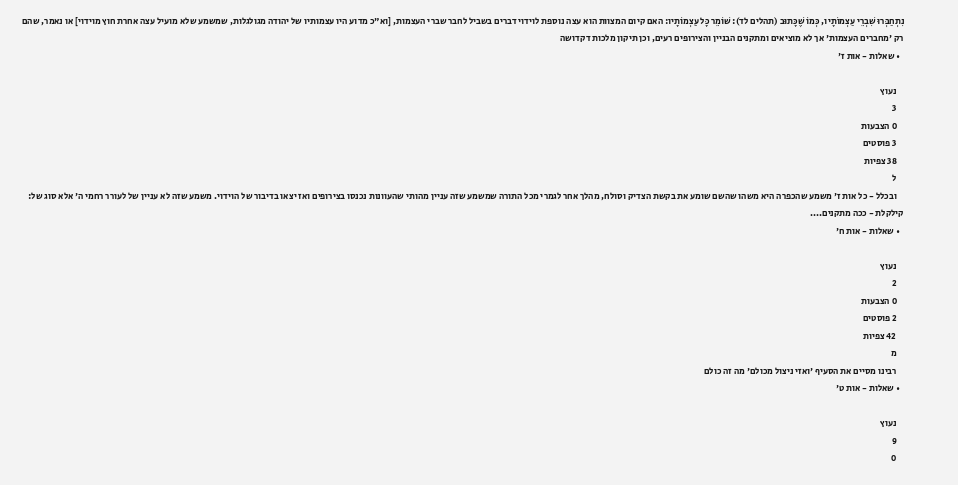נִתְחַבְּרוּ שִׁבְרֵי עַצְמוֹתָיו, כְּמוֹ שֶׁכָּתוּב (תהלים לד): שׁוֹמֵר כָּל עַצְמוֹתָיו: האם קיום המצוות הוא עצה נוספת לוידוי דברים בשביל לחבר שברי העצמות, [וא"כ מדוע היו עצמותיו של יהודה מגולגלות, שמשמע שלא מועיל עצה אחרת חוץ מוידוי] או נאמר, שהם רק 'מחברים העצמות' אך לא מוציאים ומתקנים הבניין והצירופים רעים, וכן תיקון מלכות דקדושה
  • שאלות - אות ז'

    נעוץ
    3
    0 הצבעות
    3 פוסטים
    38 צפיות
    ל
    ובכלל - כל אות ז' משמע שהכפרה היא משהו שהשם שומע את בקשת הצדיק וסולח, מהלך אחר לגמרי מכל התורה שמשמע שזה עניין מהותי שהעוונות נכנסו בצירופים ואז יצאו בדיבור של הוידוי. משמע שזה לא עניין של לעורר רחמי ה' אלא סוג של: קילקלת - ככה מתקנים....
  • שאלות - אות ח'

    נעוץ
    2
    0 הצבעות
    2 פוסטים
    42 צפיות
    מ
    רבינו מסיים את הסעיף 'ואזי ניצול מכולם' מה זה כולם
  • שאלות - אות ט'

    נעוץ
    9
    0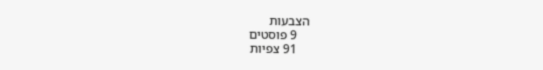הצבעות
    9 פוסטים
    91 צפיות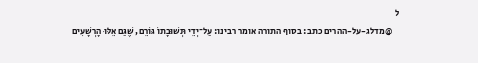ל
    @מדלג-על-ההרים כתב: בסוף התורה אומר רבינו: עַל־יְדֵי תְּשׁוּבָתוֹ גּוֹרֵם, שֶׁגַּם אֵלּוּ הָרְשָׁעִים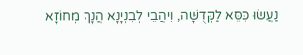נַעֲשׂוּ כִּסֵּא לַקְּדֻשָּׁה, וִיהֲבֵי לְבִנְיָנָא הֲנָךְ מְחוֹזָא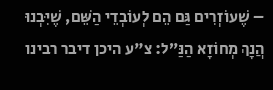– שֶׁעוֹזְרִים גַּם הֵם לְעוֹבְדֵי הַשֵּׁם, שֶׁיִּבְנוּ הֲנָךְ מְחוֹזָא הַנַּ”ל: צ"ע היכן דיבר רבינו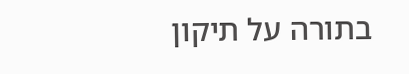בתורה על תיקון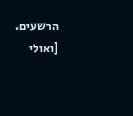הרשעים. [ואולי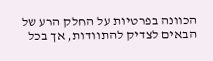הכוונה בפרטיות על החלק הרע של הבאים לצדיק להתוודות, אך בכל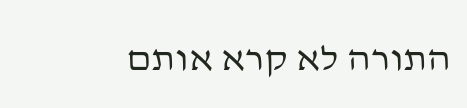התורה לא קרא אותם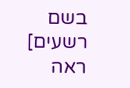בשם רשעים] ראה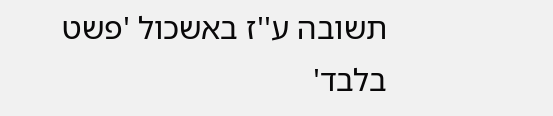תשובה ע''ז באשכול 'פשט בלבד'